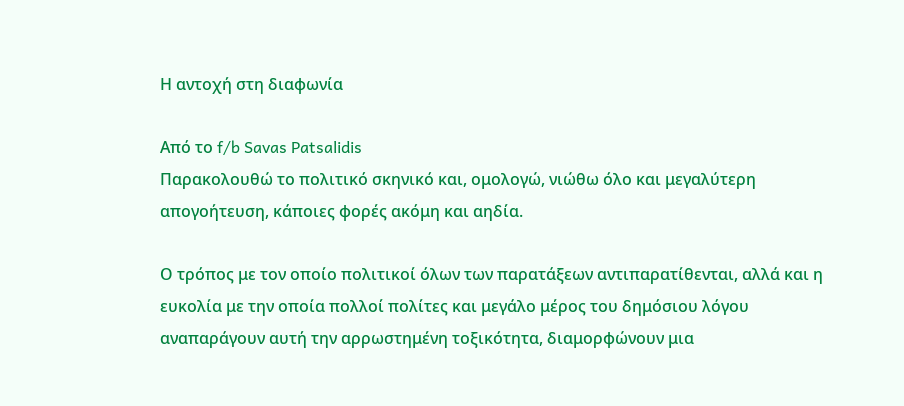Η αντοχή στη διαφωνία

Από το f/b Savas Patsalidis
Παρακολουθώ το πολιτικό σκηνικό και, ομολογώ, νιώθω όλο και μεγαλύτερη απογοήτευση, κάποιες φορές ακόμη και αηδία.

Ο τρόπος με τον οποίο πολιτικοί όλων των παρατάξεων αντιπαρατίθενται, αλλά και η ευκολία με την οποία πολλοί πολίτες και μεγάλο μέρος του δημόσιου λόγου αναπαράγουν αυτή την αρρωστημένη τοξικότητα, διαμορφώνουν μια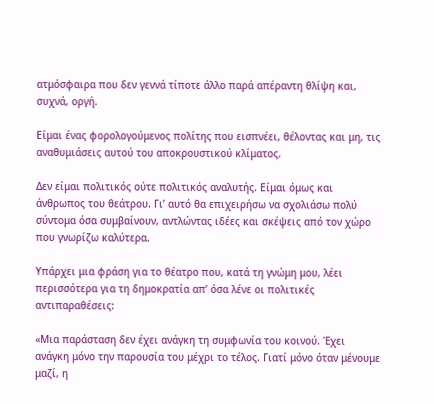ατμόσφαιρα που δεν γεννά τίποτε άλλο παρά απέραντη θλίψη και, συχνά, οργή.

Είμαι ένας φορολογούμενος πολίτης που εισπνέει, θέλοντας και μη, τις αναθυμιάσεις αυτού του αποκρουστικού κλίματος.

Δεν είμαι πολιτικός ούτε πολιτικός αναλυτής. Είμαι όμως και άνθρωπος του θεάτρου. Γι’ αυτό θα επιχειρήσω να σχολιάσω πολύ σύντομα όσα συμβαίνουν, αντλώντας ιδέες και σκέψεις από τον χώρο που γνωρίζω καλύτερα.

Υπάρχει μια φράση για το θέατρο που, κατά τη γνώμη μου, λέει περισσότερα για τη δημοκρατία απ’ όσα λένε οι πολιτικές αντιπαραθέσεις:

«Μια παράσταση δεν έχει ανάγκη τη συμφωνία του κοινού. Έχει ανάγκη μόνο την παρουσία του μέχρι το τέλος. Γιατί μόνο όταν μένουμε μαζί, η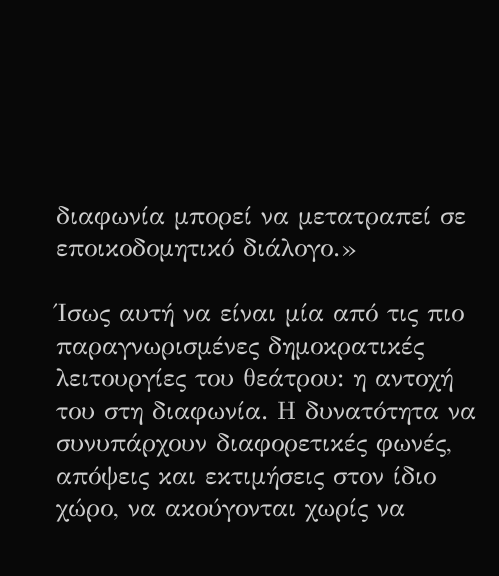διαφωνία μπορεί να μετατραπεί σε εποικοδομητικό διάλογο.»

Ίσως αυτή να είναι μία από τις πιο παραγνωρισμένες δημοκρατικές λειτουργίες του θεάτρου: η αντοχή του στη διαφωνία. Η δυνατότητα να συνυπάρχουν διαφορετικές φωνές, απόψεις και εκτιμήσεις στον ίδιο χώρο, να ακούγονται χωρίς να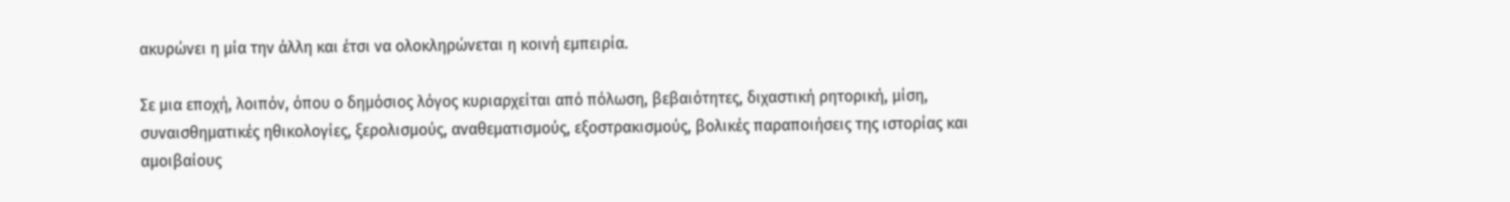ακυρώνει η μία την άλλη και έτσι να ολοκληρώνεται η κοινή εμπειρία.

Σε μια εποχή, λοιπόν, όπου ο δημόσιος λόγος κυριαρχείται από πόλωση, βεβαιότητες, διχαστική ρητορική, μίση, συναισθηματικές ηθικολογίες, ξερολισμούς, αναθεματισμούς, εξοστρακισμούς, βολικές παραποιήσεις της ιστορίας και αμοιβαίους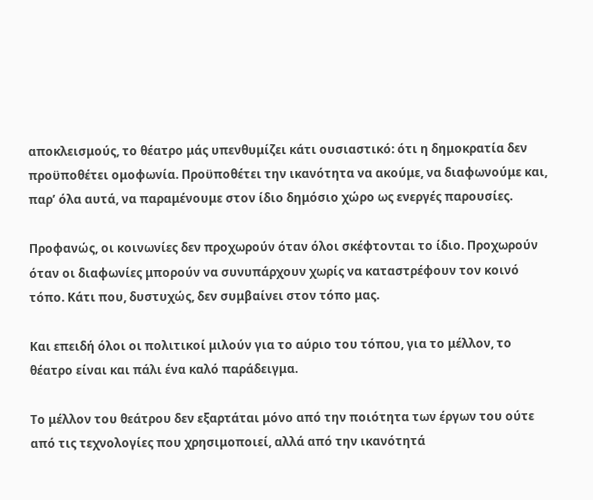αποκλεισμούς, το θέατρο μάς υπενθυμίζει κάτι ουσιαστικό: ότι η δημοκρατία δεν προϋποθέτει ομοφωνία. Προϋποθέτει την ικανότητα να ακούμε, να διαφωνούμε και, παρ’ όλα αυτά, να παραμένουμε στον ίδιο δημόσιο χώρο ως ενεργές παρουσίες.

Προφανώς, οι κοινωνίες δεν προχωρούν όταν όλοι σκέφτονται το ίδιο. Προχωρούν όταν οι διαφωνίες μπορούν να συνυπάρχουν χωρίς να καταστρέφουν τον κοινό τόπο. Κάτι που, δυστυχώς, δεν συμβαίνει στον τόπο μας.

Και επειδή όλοι οι πολιτικοί μιλούν για το αύριο του τόπου, για το μέλλον, το θέατρο είναι και πάλι ένα καλό παράδειγμα.

Το μέλλον του θεάτρου δεν εξαρτάται μόνο από την ποιότητα των έργων του ούτε από τις τεχνολογίες που χρησιμοποιεί, αλλά από την ικανότητά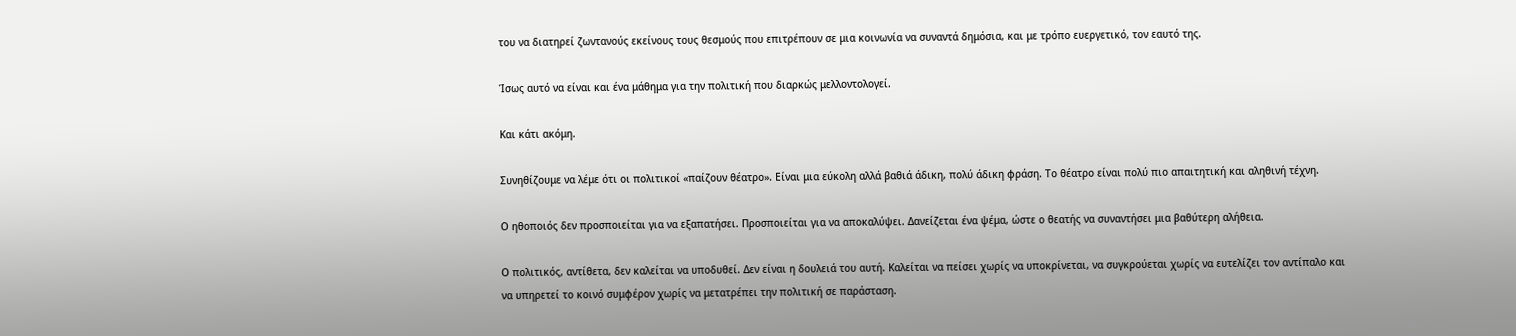του να διατηρεί ζωντανούς εκείνους τους θεσμούς που επιτρέπουν σε μια κοινωνία να συναντά δημόσια, και με τρόπο ευεργετικό, τον εαυτό της.

Ίσως αυτό να είναι και ένα μάθημα για την πολιτική που διαρκώς μελλοντολογεί.

Και κάτι ακόμη.

Συνηθίζουμε να λέμε ότι οι πολιτικοί «παίζουν θέατρο». Είναι μια εύκολη αλλά βαθιά άδικη, πολύ άδικη φράση. Το θέατρο είναι πολύ πιο απαιτητική και αληθινή τέχνη.

Ο ηθοποιός δεν προσποιείται για να εξαπατήσει. Προσποιείται για να αποκαλύψει. Δανείζεται ένα ψέμα, ώστε ο θεατής να συναντήσει μια βαθύτερη αλήθεια.

Ο πολιτικός, αντίθετα, δεν καλείται να υποδυθεί. Δεν είναι η δουλειά του αυτή. Καλείται να πείσει χωρίς να υποκρίνεται, να συγκρούεται χωρίς να ευτελίζει τον αντίπαλο και να υπηρετεί το κοινό συμφέρον χωρίς να μετατρέπει την πολιτική σε παράσταση.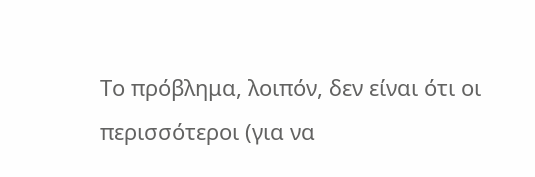Το πρόβλημα, λοιπόν, δεν είναι ότι οι περισσότεροι (για να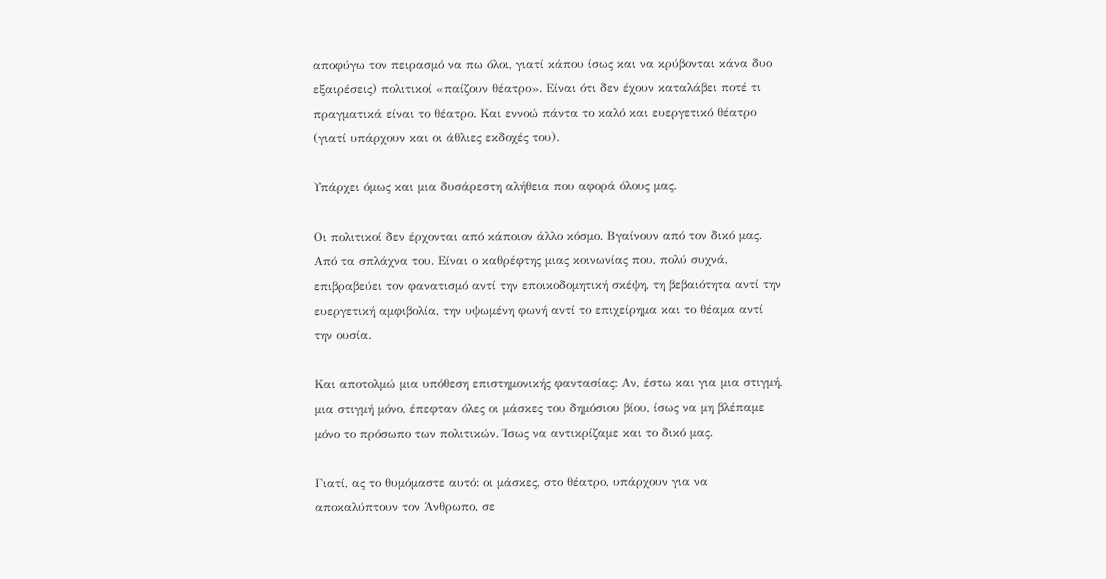αποφύγω τον πειρασμό να πω όλοι, γιατί κάπου ίσως και να κρύβονται κάνα δυο εξαιρέσεις) πολιτικοί «παίζουν θέατρο». Είναι ότι δεν έχουν καταλάβει ποτέ τι πραγματικά είναι το θέατρο. Και εννοώ πάντα το καλό και ευεργετικό θέατρο (γιατί υπάρχουν και οι άθλιες εκδοχές του).

Υπάρχει όμως και μια δυσάρεστη αλήθεια που αφορά όλους μας.

Οι πολιτικοί δεν έρχονται από κάποιον άλλο κόσμο. Βγαίνουν από τον δικό μας. Από τα σπλάχνα του. Είναι ο καθρέφτης μιας κοινωνίας που, πολύ συχνά, επιβραβεύει τον φανατισμό αντί την εποικοδομητική σκέψη, τη βεβαιότητα αντί την ευεργετική αμφιβολία, την υψωμένη φωνή αντί το επιχείρημα και το θέαμα αντί την ουσία.

Και αποτολμώ μια υπόθεση επιστημονικής φαντασίας: Αν, έστω και για μια στιγμή, μια στιγμή μόνο, έπεφταν όλες οι μάσκες του δημόσιου βίου, ίσως να μη βλέπαμε μόνο το πρόσωπο των πολιτικών. Ίσως να αντικρίζαμε και το δικό μας.

Γιατί, ας το θυμόμαστε αυτό: οι μάσκες, στο θέατρο, υπάρχουν για να αποκαλύπτουν τον Άνθρωπο, σε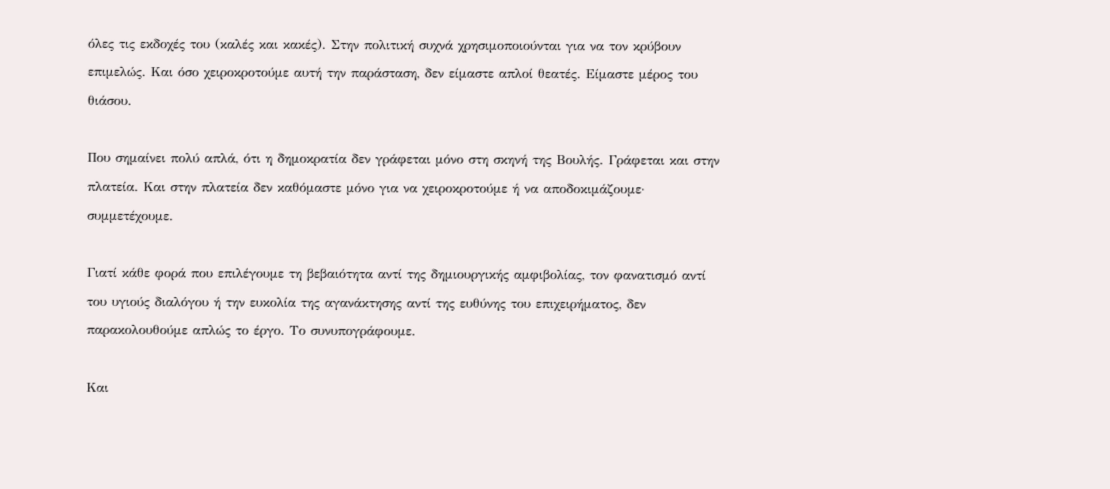όλες τις εκδοχές του (καλές και κακές). Στην πολιτική συχνά χρησιμοποιούνται για να τον κρύβουν επιμελώς. Και όσο χειροκροτούμε αυτή την παράσταση, δεν είμαστε απλοί θεατές. Είμαστε μέρος του θιάσου.

Που σημαίνει πολύ απλά, ότι η δημοκρατία δεν γράφεται μόνο στη σκηνή της Βουλής. Γράφεται και στην πλατεία. Και στην πλατεία δεν καθόμαστε μόνο για να χειροκροτούμε ή να αποδοκιμάζουμε· συμμετέχουμε.

Γιατί κάθε φορά που επιλέγουμε τη βεβαιότητα αντί της δημιουργικής αμφιβολίας, τον φανατισμό αντί του υγιούς διαλόγου ή την ευκολία της αγανάκτησης αντί της ευθύνης του επιχειρήματος, δεν παρακολουθούμε απλώς το έργο. Το συνυπογράφουμε.

Και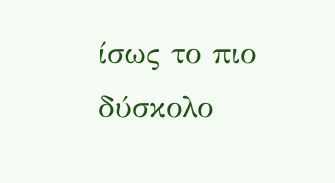ίσως το πιο δύσκολο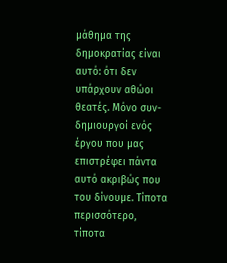μάθημα της δημοκρατίας είναι αυτό: ότι δεν υπάρχουν αθώοι θεατές. Μόνο συν-δημιουργοί ενός έργου που μας επιστρέφει πάντα αυτό ακριβώς που του δίνουμε. Τίποτα περισσότερο, τίποτα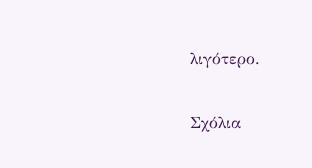λιγότερο.

Σχόλια